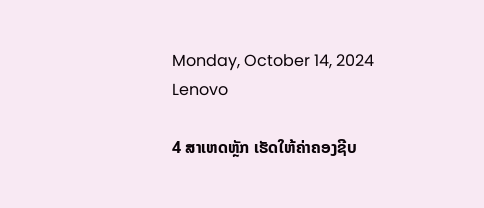Monday, October 14, 2024
Lenovo

4 ສາເຫດຫຼັກ ເຮັດໃຫ້ຄ່າຄອງຊີບ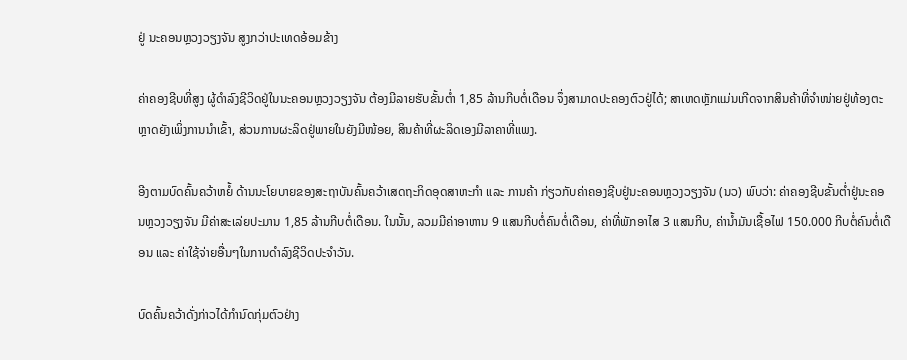ຢູ່ ນະຄອນຫຼວງວຽງຈັນ ສູງກວ່າປະເທດອ້ອມຂ້າງ

ຄ່າຄອງຊີບທີ່ສູງ ຜູ້ດຳລົງຊີວິດຢູ່ໃນນະຄອນຫຼວງວຽງຈັນ ຕ້ອງມີລາຍຮັບຂັ້ນຕ່ຳ 1,85 ລ້ານກີບຕໍ່ເດືອນ ຈຶ່ງສາມາດປະຄອງຕົວຢູ່ໄດ້; ສາເຫດຫຼັກແມ່ນເກີດຈາກສິນຄ້າທີ່ຈຳໜ່າຍຢູ່ທ້ອງຕະຫຼາດຍັງເພິ່ງການນຳເຂົ້າ, ສ່ວນການຜະລິດຢູ່ພາຍໃນຍັງມີໜ້ອຍ, ສິນຄ້າທີ່ຜະລິດເອງມີລາຄາທີ່ແພງ.

ອີງຕາມບົດຄົ້ນຄວ້າຫຍໍ້ ດ້ານນະໂຍບາຍຂອງສະຖາບັນຄົ້ນຄວ້າເສດຖະກິດອຸດສາຫະກຳ ແລະ ການຄ້າ ກ່ຽວກັບຄ່າຄອງຊີບຢູ່ນະຄອນຫຼວງວຽງຈັນ (ນວ) ພົບວ່າ: ຄ່າຄອງຊີບຂັ້ນຕ່ຳຢູ່ນະຄອນຫຼວງວຽງຈັນ ມີຄ່າສະເລ່ຍປະມານ 1,85 ລ້ານກີບຕໍ່ເດືອນ. ໃນນັ້ນ, ລວມມີຄ່າອາຫານ 9 ແສນກີບຕໍ່ຄົນຕໍ່ເດືອນ, ຄ່າທີ່ພັກອາໄສ 3 ແສນກີບ, ຄ່ານ້ຳມັນເຊື້ອໄຟ 150.000 ກີບຕໍ່ຄົນຕໍ່ເດືອນ ແລະ ຄ່າໃຊ້ຈ່າຍອື່ນໆໃນການດຳລົງຊີວິດປະຈຳວັນ.

ບົດຄົ້ນຄວ້າດັ່ງກ່າວໄດ້ກຳນົດກຸ່ມຕົວຢ່າງ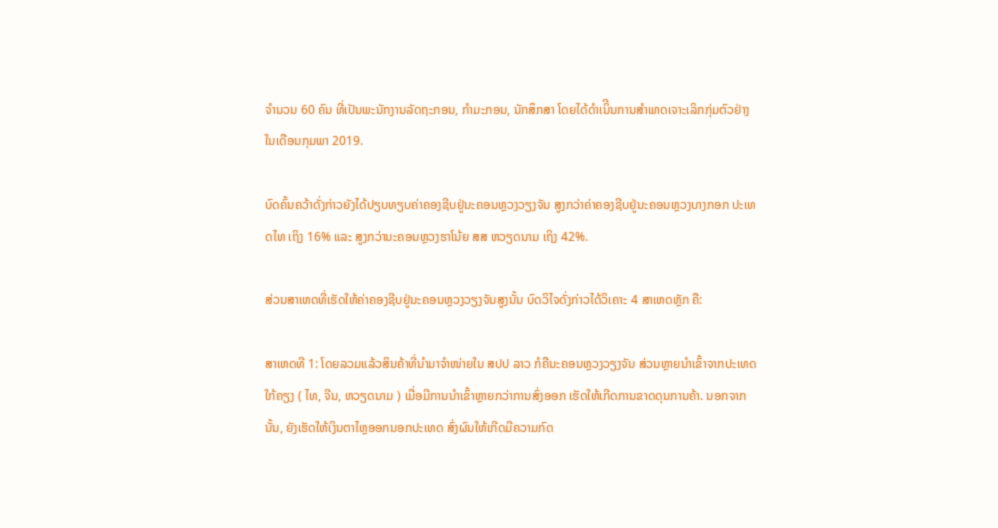ຈຳນວນ 60 ຄົນ ທີ່ເປັນພະນັກງານລັດຖະກອນ, ກຳມະກອນ, ນັກສຶກສາ ໂດຍໄດ້ດຳເນິີນການສຳພາດເຈາະເລິກກຸ່ມຕົວຢ່າງໃນເດືອນກຸມພາ 2019.

ບົດຄົ້ນຄວ້າດັ່ງກ່າວຍັງໄດ້ປຽບທຽບຄ່າຄອງຊີບຢູ່ນະຄອນຫຼວງວຽງຈັນ ສູງກວ່າຄ່າຄອງຊີບຢູ່ນະຄອນຫຼວງບາງກອກ ປະເທດໄທ ເຖິງ 16% ແລະ ສູງກວ່ານະຄອນຫຼວງຮາໂນ້ຍ ສສ ຫວຽດນາມ ເຖິງ 42%.

ສ່ວນສາເຫດທີ່ເຮັດໃຫ້ຄ່າຄອງຊີບຢູ່ນະຄອນຫຼວງວຽງຈັນສູງນັ້ນ ບົດວິໄຈດັ່ງກ່າວໄດ້ວິເຄາະ 4 ສາເຫດຫຼັກ ຄື:

ສາເຫດທີ 1: ໂດຍລວມແລ້ວສິນຄ້າທີ່ນຳມາຈຳໜ່າຍໃນ ສປປ ລາວ ກໍຄືນະຄອນຫຼວງວຽງຈັນ ສ່ວນຫຼາຍນຳເຂົ້າຈາກປະເທດໃກ້ຄຽງ ( ໄທ, ຈີນ, ຫວຽດນາມ ) ເມື່ອມີການນຳເຂົ້າຫຼາຍກວ່າການສົ່ງອອກ ເຮັດໃຫ້ເກີດການຂາດດຸນການຄ້າ. ນອກຈາກນັ້ນ, ຍັງເຮັດໃຫ້ເງິນຕາໄຫຼອອກນອກປະເທດ ສົ່ງຜົນໃຫ້ເກີດມີຄວາມກົດ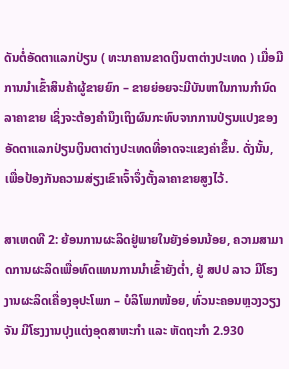ດັນຕໍ່ອັດຕາແລກປ່ຽນ ( ທະນາຄານຂາດເງິນຕາຕ່າງປະເທດ ) ເມື່ອມີການນຳເຂົ້າສິນຄ້າຜູ້ຂາຍຍົກ – ຂາຍຍ່ອຍຈະມີບັນຫາໃນການກຳນົດລາຄາຂາຍ ເຊິ່ງຈະຕ້ອງຄຳນຶງເຖິງຜົນກະທົບຈາກການປ່ຽນແປງຂອງອັດຕາແລກປ່ຽນເງິນຕາຕ່າງປະເທດທີ່ອາດຈະແຂງຄ່າຂຶ້ນ. ດັ່ງນັ້ນ, ເພື່ອປ້ອງກັນຄວາມສ່ຽງເຂົາເຈົ້າຈຶ່ງຕັ້ງລາຄາຂາຍສູງໄວ້.

ສາເຫດທີ 2: ຍ້ອນການຜະລິດຢູ່ພາຍໃນຍັງອ່ອນນ້ອຍ, ຄວາມສາມາດການຜະລິດເພື່ອທົດແທນການນຳເຂົ້າຍັງຕ່ຳ, ຢູ່ ສປປ ລາວ ມີໂຮງງານຜະລິດເຄື່ອງອຸປະໂພກ – ບໍລິໂພກໜ້ອຍ, ທົ່ວນະຄອນຫຼວງວຽງຈັນ ມີໂຮງງານປຸງແຕ່ງອຸດສາຫະກຳ ແລະ ຫັດຖະກຳ 2.930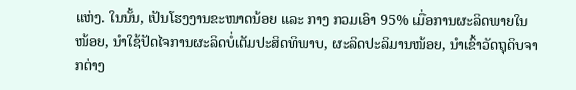ແຫ່ງ. ໃນນັ້ນ, ເປັນໂຮງງານຂະໜາດນ້ອຍ ແລະ ກາງ ກວມເອົາ 95% ເມື່ອການຜະລິດພາຍໃນໜ້ອຍ, ນຳໃຊ້ປັດໄຈການຜະລິດບໍ່ເຕັມປະສິດທິພາບ, ຜະລິດປະລິມານໜ້ອຍ, ນຳເຂົ້າວັດຖຸດິບຈາກຕ່າງ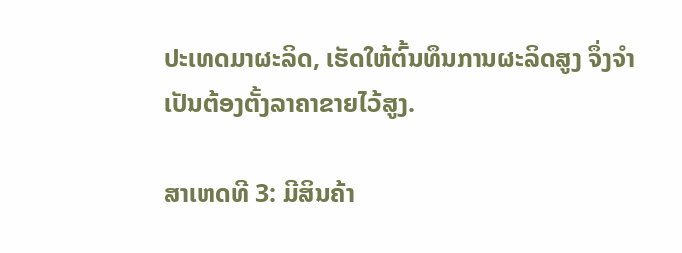ປະເທດມາຜະລິດ, ເຮັດໃຫ້ຕົ້ນທຶນການຜະລິດສູງ ຈຶ່ງຈຳເປັນຕ້ອງຕັ້ງລາຄາຂາຍໄວ້ສູງ.

ສາເຫດທີ 3: ມີສິນຄ້າ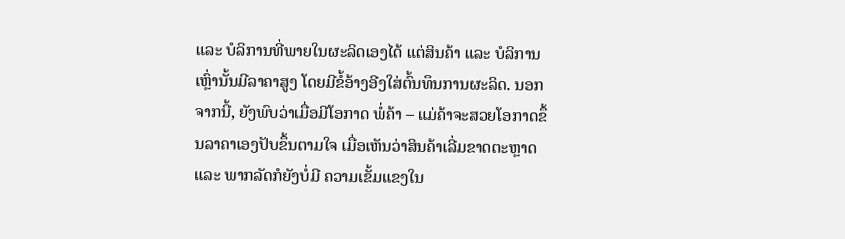ແລະ ບໍລິການທີ່ພາຍໃນຜະລິດເອງໄດ້ ແຕ່ສິນຄ້າ ແລະ ບໍລິການເຫຼົ່ານັ້ນມີລາຄາສູງ ໂດຍມີຂໍ້ອ້າງອີງໃສ່ຕົ້ນທຶນການຜະລິດ. ນອກຈາກນີ້, ຍັງພົບວ່າເມື່ອມີໂອກາດ ພໍ່ຄ້າ – ແມ່ຄ້າຈະສວຍໂອກາດຂຶ້ນລາຄາເອງປັບຂຶ້ນຕາມໃຈ ເມື່ອເຫັນວ່າສິນຄ້າເລີ່ມຂາດຕະຫຼາດ ແລະ ພາກລັດກໍຍັງບໍ່ມີ ຄວາມເຂັ້ມແຂງໃນ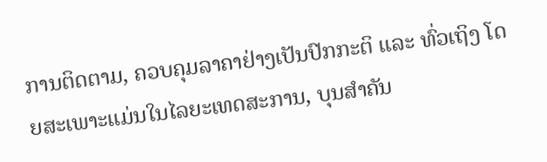ການຕິດຕາມ, ຄວບຄຸມລາຄາຢ່າງເປັນປົກກະຕິ ແລະ ທົ່ວເຖິງ ໂດຍສະເພາະແມ່ນໃນໄລຍະເທດສະການ, ບຸນສຳຄັນ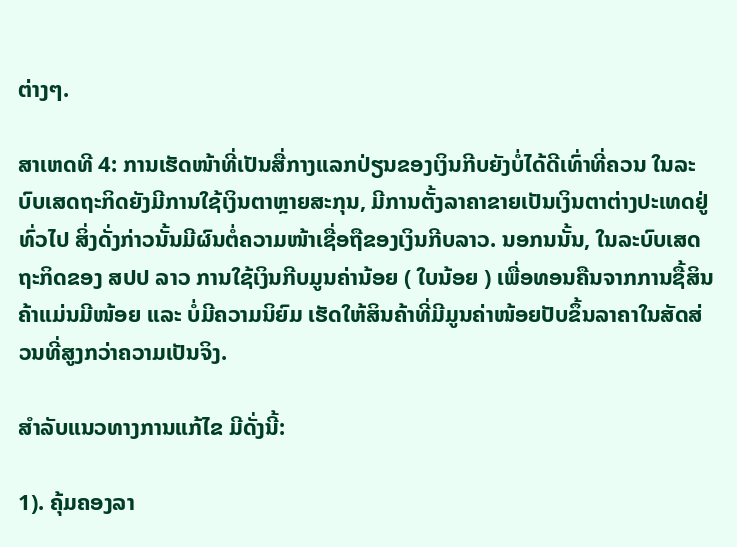ຕ່າງໆ.

ສາເຫດທີ 4: ການເຮັດໜ້າທີ່ເປັນສື່ກາງແລກປ່ຽນຂອງເງິນກີບຍັງບໍ່ໄດ້ດີເທົ່າທີ່ຄວນ ໃນລະບົບເສດຖະກິດຍັງມີການໃຊ້ເງິນຕາຫຼາຍສະກຸນ, ມີການຕັ້ງລາຄາຂາຍເປັນເງິນຕາຕ່າງປະເທດຢູ່ທົ່ວໄປ ສິ່ງດັ່ງກ່າວນັ້ນມີຜົນຕໍ່ຄວາມໜ້າເຊື່ອຖືຂອງເງິນກີບລາວ. ນອກນນັ້ນ, ໃນລະບົບເສດຖະກິດຂອງ ສປປ ລາວ ການໃຊ້ເງິນກີບມູນຄ່ານ້ອຍ ( ໃບນ້ອຍ ) ເພື່ອທອນຄືນຈາກການຊື້ສິນຄ້າແມ່ນມີໜ້ອຍ ແລະ ບໍ່ມີຄວາມນິຍົມ ເຮັດໃຫ້ສິນຄ້າທີ່ມີມູນຄ່າໜ້ອຍປັບຂຶ້ນລາຄາໃນສັດສ່ວນທີ່ສູງກວ່າຄວາມເປັນຈິງ.

ສຳລັບແນວທາງການແກ້ໄຂ ມີດັ່ງນີ້:

1). ຄຸ້ມຄອງລາ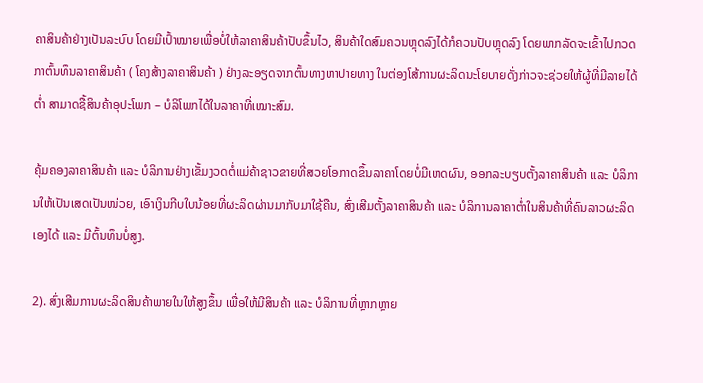ຄາສິນຄ້າຢ່າງເປັນລະບົບ ໂດຍມີເປົ້າໝາຍເພື່ອບໍ່ໃຫ້ລາຄາສິນຄ້າປັບຂຶ້ນໄວ, ສິນຄ້າໃດສົມຄວນຫຼຸດລົງໄດ້ກໍຄວນປັບຫຼຸດລົງ ໂດຍພາກລັດຈະເຂົ້າໄປກວດກາຕົ້ນທຶນລາຄາສິນຄ້າ ( ໂຄງສ້າງລາຄາສິນຄ້າ ) ຢ່າງລະອຽດຈາກຕົ້ນທາງຫາປາຍທາງ ໃນຕ່ອງໂສ້ການຜະລິດນະໂຍບາຍດັ່ງກ່າວຈະຊ່ວຍໃຫ້ຜູ້ທີ່ມີລາຍໄດ້ຕ່ຳ ສາມາດຊື້ສິນຄ້າອຸປະໂພກ – ບໍລິໂພກໄດ້ໃນລາຄາທີ່ເໝາະສົມ.

ຄຸ້ມຄອງລາຄາສິນຄ້າ ແລະ ບໍລິການຢ່າງເຂັ້ມງວດຕໍ່ແມ່ຄ້າຊາວຂາຍທີ່ສວຍໂອກາດຂຶ້ນລາຄາໂດຍບໍ່ມີເຫດຜົນ, ອອກລະບຽບຕັ້ງລາຄາສິນຄ້າ ແລະ ບໍລິການໃຫ້ເປັນເສດເປັນໜ່ວຍ, ເອົາເງິນກີບໃບນ້ອຍທີ່ຜະລິດຜ່ານມາກັບມາໃຊ້ຄືນ, ສົ່ງເສີມຕັ້ງລາຄາສິນຄ້າ ແລະ ບໍລິການລາຄາຕ່ຳໃນສິນຄ້າທີ່ຄົນລາວຜະລິດເອງໄດ້ ແລະ ມີຕົ້ນທຶນບໍ່ສູງ.

2). ສົ່ງເສີມການຜະລິດສິນຄ້າພາຍໃນໃຫ້ສູງຂຶ້ນ ເພື່ອໃຫ້ມີສິນຄ້າ ແລະ ບໍລິການທີ່ຫຼາກຫຼາຍ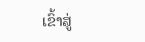ເຂົ້າສູ່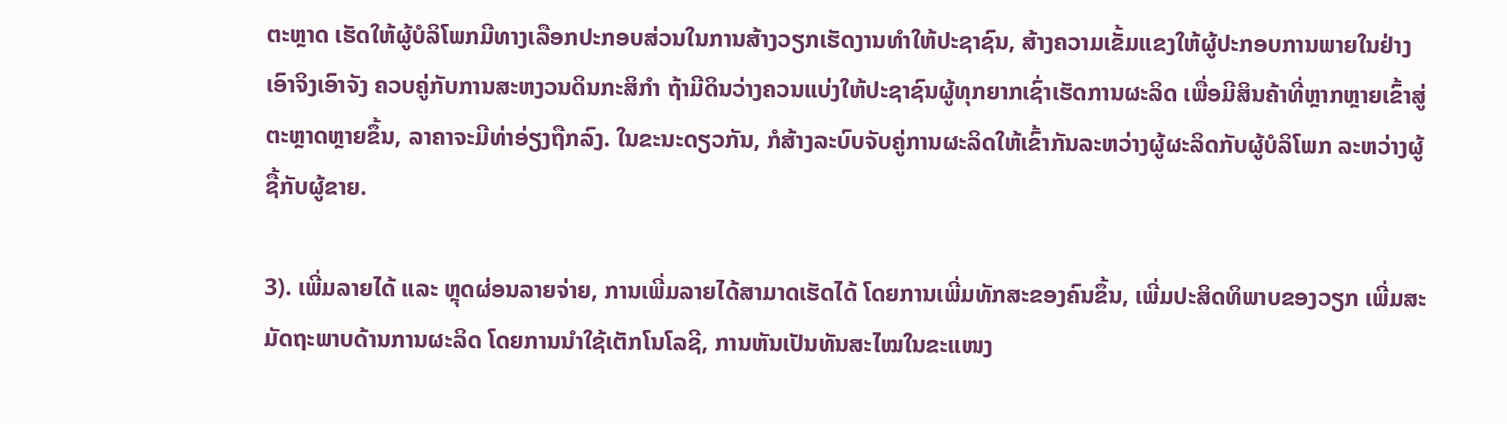ຕະຫຼາດ ເຮັດໃຫ້ຜູ້ບໍລິໂພກມີທາງເລືອກປະກອບສ່ວນໃນການສ້າງວຽກເຮັດງານທຳໃຫ້ປະຊາຊົນ, ສ້າງຄວາມເຂັ້ມແຂງໃຫ້ຜູ້ປະກອບການພາຍໃນຢ່າງເອົາຈິງເອົາຈັງ ຄວບຄູ່ກັບການສະຫງວນດິນກະສິກຳ ຖ້າມີດິນວ່າງຄວນແບ່ງໃຫ້ປະຊາຊົນຜູ້ທຸກຍາກເຊົ່າເຮັດການຜະລິດ ເພື່ອມີສິນຄ້າທີ່ຫຼາກຫຼາຍເຂົ້າສູ່ຕະຫຼາດຫຼາຍຂຶ້ນ, ລາຄາຈະມີທ່າອ່ຽງຖືກລົງ. ໃນຂະນະດຽວກັນ, ກໍສ້າງລະບົບຈັບຄູ່ການຜະລິດໃຫ້ເຂົ້າກັນລະຫວ່າງຜູ້ຜະລິດກັບຜູ້ບໍລິໂພກ ລະຫວ່າງຜູ້ຊື້ກັບຜູ້ຂາຍ.

3). ເພີ່ມລາຍໄດ້ ແລະ ຫຼຸດຜ່ອນລາຍຈ່າຍ, ການເພີ່ມລາຍໄດ້ສາມາດເຮັດໄດ້ ໂດຍການເພີ່ມທັກສະຂອງຄົນຂຶ້ນ, ເພີ່ມປະສິດທິພາບຂອງວຽກ ເພີ່ມສະມັດຖະພາບດ້ານການຜະລິດ ໂດຍການນຳໃຊ້ເຕັກໂນໂລຊີ, ການຫັນເປັນທັນສະໄໝໃນຂະແໜງ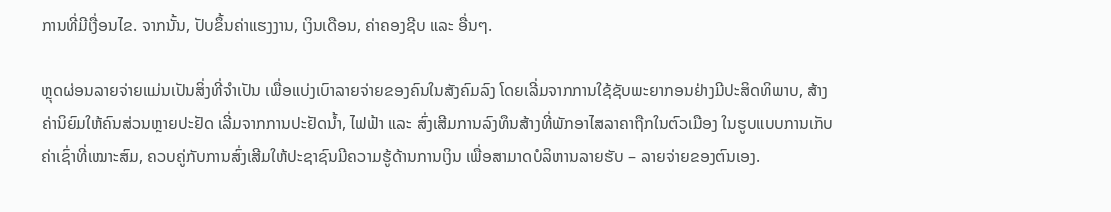ການທີ່ມີເງື່ອນໄຂ. ຈາກນັ້ນ, ປັບຂຶ້ນຄ່າແຮງງານ, ເງິນເດືອນ, ຄ່າຄອງຊີບ ແລະ ອື່ນໆ.

ຫຼຸດຜ່ອນລາຍຈ່າຍແມ່ນເປັນສິ່ງທີ່ຈຳເປັນ ເພື່ອແບ່ງເບົາລາຍຈ່າຍຂອງຄົນໃນສັງຄົມລົງ ໂດຍເລີ່ມຈາກການໃຊ້ຊັບພະຍາກອນຢ່າງມີປະສິດທິພາບ, ສ້າງຄ່ານິຍົມໃຫ້ຄົນສ່ວນຫຼາຍປະຢັດ ເລີ່ມຈາກການປະຢັດນ້ຳ, ໄຟຟ້າ ແລະ ສົ່ງເສີມການລົງທຶນສ້າງທີ່ພັກອາໄສລາຄາຖືກໃນຕົວເມືອງ ໃນຮູບແບບການເກັບຄ່າເຊົ່າທີ່ເໝາະສົມ, ຄວບຄູ່ກັບການສົ່ງເສີມໃຫ້ປະຊາຊົນມີຄວາມຮູ້ດ້ານການເງິນ ເພື່ອສາມາດບໍລິຫານລາຍຮັບ – ລາຍຈ່າຍຂອງຕົນເອງ.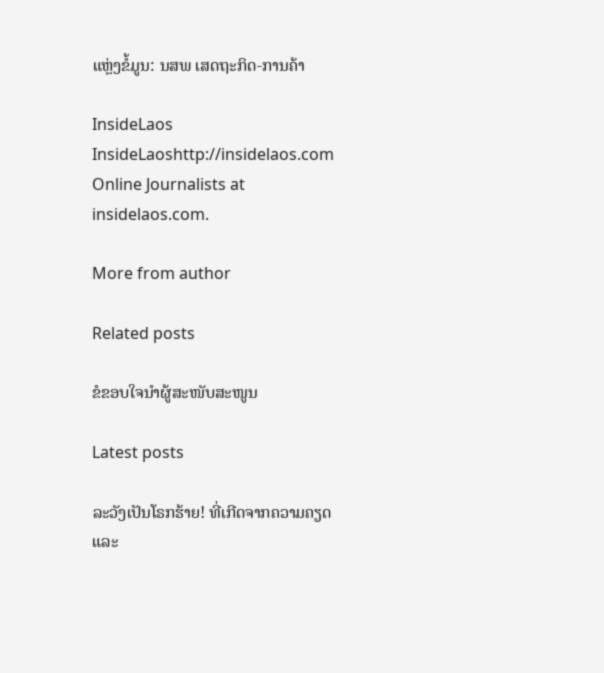ແຫຼ່ງຂໍ້ມູນ: ນສພ ເສດຖະກິດ-ການຄ້າ

InsideLaos
InsideLaoshttp://insidelaos.com
Online Journalists at insidelaos.com.

More from author

Related posts

ຂໍຂອບໃຈນຳຜູ້ສະໜັບສະໜູນ

Latest posts

ລະວັງເປັນໂຣກຮ້າຍ! ທີ່ເກີດຈາກຄວາມຄຽດ ແລະ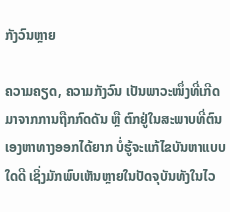ກັງວົນຫຼາຍ

ຄວາມຄຽດ, ຄວາມກັງວົນ ເປັນພາວະໜຶ່ງທີ່ເກີດມາຈາກການຖືກກົດດັນ ຫຼື ຕົກຢູ່ໃນສະພາບທີ່ຕົນເອງຫາທາງອອກໄດ້ຍາກ ບໍ່ຮູ້ຈະແກ້ໄຂບັນຫາແບບໃດດີ ເຊິ່ງມັກພົບເຫັນຫຼາຍໃນປັດຈຸບັນທັງໃນໄວ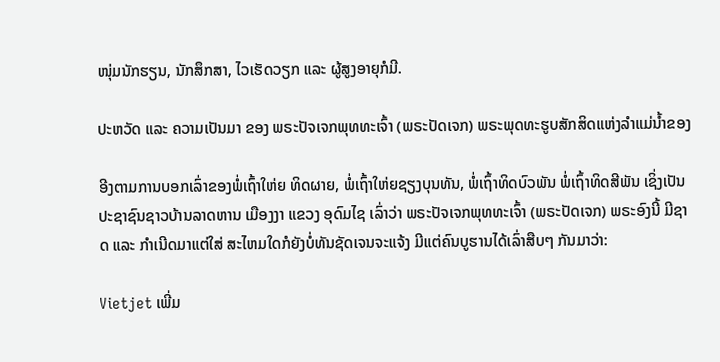ໜຸ່ມນັກຮຽນ, ນັກສຶກສາ, ໄວເຮັດວຽກ ແລະ ຜູ້ສູງອາຍຸກໍມີ.

ປະຫວັດ ແລະ ຄວາມເປັນມາ ຂອງ ພຣະປັຈເຈກພຸທທະເຈົ້າ (ພຣະປັດເຈກ) ພຣະພຸດທະຮູບສັກສິດແຫ່ງລໍາແມ່ນໍ້າຂອງ

ອີງຕາມການບອກເລົ່າຂອງພໍ່ເຖົ້າໃຫ່ຍ ທິດຜາຍ, ພໍ່ເຖົ້າໃຫ່ຍຊຽງບຸນທັນ, ພໍ່ເຖົ້າທິດບົວພັນ ພໍ່ເຖົ້າທິດສີພັນ ເຊິ່ງເປັນປະຊາຊົນຊາວບ້ານລາດຫານ ເມືອງງາ ແຂວງ ອຸດົມໄຊ ເລົ່າວ່າ ພຣະປັຈເຈກພຸທທະເຈົ້າ (ພຣະປັດເຈກ) ພຣະອົງນີ້ ມີຊາດ ແລະ ກໍາເນີດມາແຕ່ໃສ່ ສະໄຫມໃດກໍຍັງບໍ່ທັນຊັດເຈນຈະແຈ້ງ ມີແຕ່ຄົນບູຮານໄດ້ເລົ່າສືບໆ ກັນມາວ່າ:

Vietjet ເພີ່ມ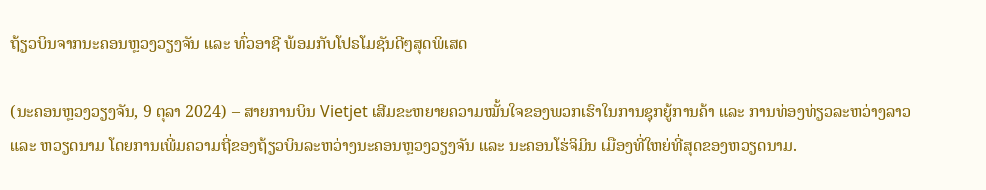ຖ້ຽວບິນຈາກນະຄອນຫຼວງວຽງຈັນ ແລະ ທົ່ວອາຊີ ພ້ອມກັບໂປຣໂມຊັນດີໆສຸດພິເສດ

(ນະຄອນຫຼວງວຽງຈັນ, 9 ຕຸລາ 2024) – ສາຍການບິນ Vietjet ເສີມຂະຫຍາຍຄວາມໝັ້ນໃຈຂອງພວກເຮົາໃນການຊຸກຍູ້ການຄ້າ ແລະ ການທ່ອງທ່ຽວລະຫວ່າງລາວ ແລະ ຫວຽດນາມ ໂດຍການເພີ່ມຄວາມຖີ່ຂອງຖ້ຽວບິນລະຫວ່າງນະຄອນຫຼວງວຽງຈັນ ແລະ ນະຄອນໂຮ່ຈິມິນ ເມືອງທີ່ໃຫຍ່ທີ່ສຸດຂອງຫວຽດນາມ.